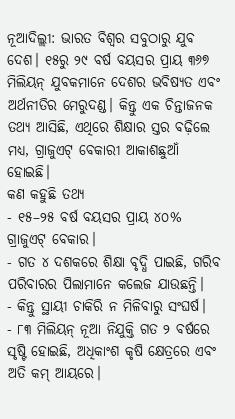ନୂଆଦିଲ୍ଲୀ: ଭାରତ ବିଶ୍ୱର ସବୁଠାରୁ ଯୁବ ଦେଶ। ୧୫ରୁ ୨୯ ବର୍ଷ ବୟସର ପ୍ରାୟ ୩୬୭ ମିଲିୟନ୍ ଯୁବକମାନେ ଦେଶର ଭବିଷ୍ୟତ ଏବଂ ଅର୍ଥନୀତିର ମେରୁଦଣ୍ଡ। କିନ୍ତୁ ଏକ ଚିନ୍ତାଜନକ ତଥ୍ୟ ଆସିଛି, ଏଥିରେ ଶିକ୍ଷାର ସ୍ତର ବଢ଼ିଲେ ମଧ୍ୟ, ଗ୍ରାଜୁଏଟ୍ ବେକାରୀ ଆକାଶଛୁଆଁ ହୋଇଛି।
କଣ କହୁଛି ତଥ୍ୟ
- ୧୫–୨୫ ବର୍ଷ ବୟସର ପ୍ରାୟ ୪୦% ଗ୍ରାଜୁଏଟ୍ ବେକାର।
- ଗତ ୪ ଦଶକରେ ଶିକ୍ଷା ବୃଦ୍ଧି ପାଇଛି, ଗରିବ ପରିବାରର ପିଲାମାନେ କଲେଜ ଯାଉଛନ୍ତି।
- କିନ୍ତୁ ସ୍ଥାୟୀ ଚାକିରି ନ ମିଳିବାରୁ ସଂଘର୍ଷ।
- ୮୩ ମିଲିୟନ୍ ନୂଆ ନିଯୁକ୍ତି ଗତ ୨ ବର୍ଷରେ ସୃଷ୍ଟି ହୋଇଛି, ଅଧିକାଂଶ କୃଷି କ୍ଷେତ୍ରରେ ଏବଂ ଅତି କମ୍ ଆୟରେ।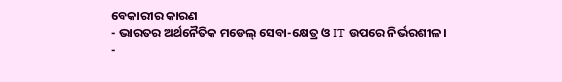ବେକାରୀର କାରଣ
- ଭାରତର ଅର୍ଥନୈତିକ ମଡେଲ୍ ସେବା-କ୍ଷେତ୍ର ଓ IT ଉପରେ ନିର୍ଭରଶୀଳ।
-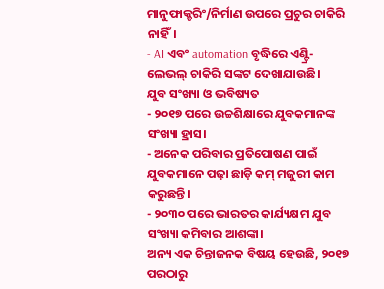ମାନୁଫାକ୍ଚରିଂ/ନିର୍ମାଣ ଉପରେ ପ୍ରଚୁର ଚାକିରି ନାହିଁ।
- AI ଏବଂ automation ବୃଦ୍ଧିରେ ଏଣ୍ଟ୍ରି-ଲେଭଲ୍ ଚାକିରି ସଙ୍କଟ ଦେଖାଯାଉଛି।
ଯୁବ ସଂଖ୍ୟା ଓ ଭବିଷ୍ୟତ
- ୨୦୧୭ ପରେ ଉଚ୍ଚଶିକ୍ଷାରେ ଯୁବକମାନଙ୍କ ସଂଖ୍ୟା ହ୍ରାସ।
- ଅନେକ ପରିବାର ପ୍ରତିପୋଷଣ ପାଇଁ ଯୁବକମାନେ ପଢ଼ା ଛାଡ଼ି କମ୍ ମଜୁରୀ କାମ କରୁଛନ୍ତି।
- ୨୦୩୦ ପରେ ଭାରତର କାର୍ଯ୍ୟକ୍ଷମ ଯୁବ ସଂଖ୍ୟା କମିବାର ଆଶଙ୍କା।
ଅନ୍ୟ ଏକ ଚିନ୍ତାଜନକ ବିଷୟ ହେଉଛି, ୨୦୧୭ ପରଠାରୁ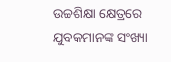ଉଚ୍ଚଶିକ୍ଷା କ୍ଷେତ୍ରରେ ଯୁବକମାନଙ୍କ ସଂଖ୍ୟା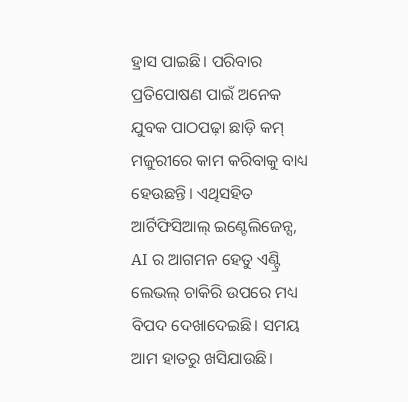ହ୍ରାସ ପାଇଛି। ପରିବାର ପ୍ରତିପୋଷଣ ପାଇଁ ଅନେକ ଯୁବକ ପାଠପଢ଼ା ଛାଡ଼ି କମ୍ ମଜୁରୀରେ କାମ କରିବାକୁ ବାଧ୍ୟ ହେଉଛନ୍ତି। ଏଥିସହିତ ଆର୍ଟିଫିସିଆଲ୍ ଇଣ୍ଟେଲିଜେନ୍ସ, AI ର ଆଗମନ ହେତୁ ଏଣ୍ଟ୍ରି ଲେଭଲ୍ ଚାକିରି ଉପରେ ମଧ୍ୟ ବିପଦ ଦେଖାଦେଇଛି। ସମୟ ଆମ ହାତରୁ ଖସିଯାଉଛି।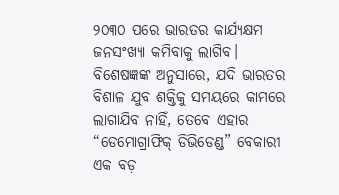୨୦୩୦ ପରେ ଭାରତର କାର୍ଯ୍ୟକ୍ଷମ ଜନସଂଖ୍ୟା କମିବାକୁ ଲାଗିବ।
ବିଶେଷଜ୍ଞଙ୍କ ଅନୁସାରେ, ଯଦି ଭାରତର ବିଶାଳ ଯୁବ ଶକ୍ତିକୁ ସମୟରେ କାମରେ ଲାଗାଯିବ ନାହିଁ, ତେବେ ଏହାର “ଡେମୋଗ୍ରାଫିକ୍ ଡିଭିଡେଣ୍ଡ” ବେକାରୀ ଏକ ବଡ଼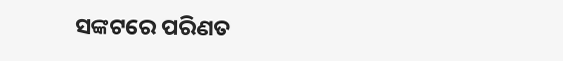ସଙ୍କଟରେ ପରିଣତ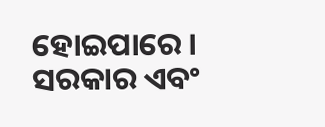ହୋଇପାରେ। ସରକାର ଏବଂ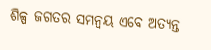ଶିଳ୍ପ ଜଗତର ସମନ୍ୱୟ ଏବେ ଅତ୍ୟନ୍ତ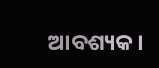ଆବଶ୍ୟକ।